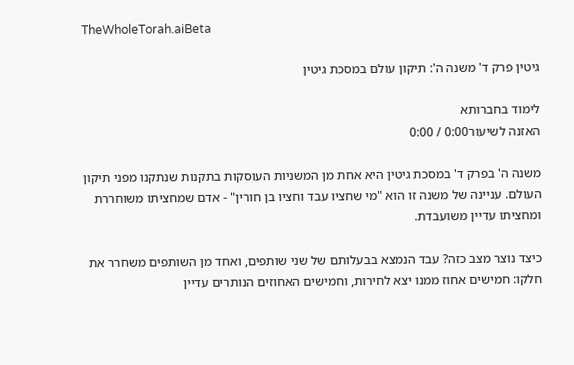TheWholeTorah.aiBeta

גיטין פרק ד' משנה ה': תיקון עולם במסכת גיטין

לימוד בחברותא
האזנה לשיעור0:00 / 0:00

משנה ה' בפרק ד' במסכת גיטין היא אחת מן המשניות העוסקות בתקנות שנתקנו מפני תיקון העולם. עניינה של משנה זו הוא "מי שחציו עבד וחציו בן חורין" - אדם שמחציתו משוחררת ומחציתו עדיין משועבדת.

כיצד נוצר מצב כזה? עבד הנמצא בבעלותם של שני שותפים, ואחד מן השותפים משחרר את חלקו: חמישים אחוז ממנו יצא לחירות, וחמישים האחוזים הנותרים עדיין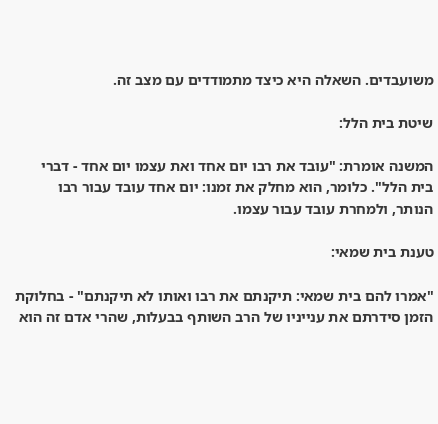משועבדים. השאלה היא כיצד מתמודדים עם מצב זה.

שיטת בית הלל:

המשנה אומרת: "עובד את רבו יום אחד ואת עצמו יום אחד - דברי בית הלל". כלומר, הוא מחלק את זמנו: יום אחד עובד עבור רבו הנותר, ולמחרת עובד עבור עצמו.

טענת בית שמאי:

"אמרו להם בית שמאי: תיקנתם את רבו ואותו לא תיקנתם" - בחלוקת הזמן סידרתם את ענייניו של הרב השותף בבעלות, שהרי אדם זה הוא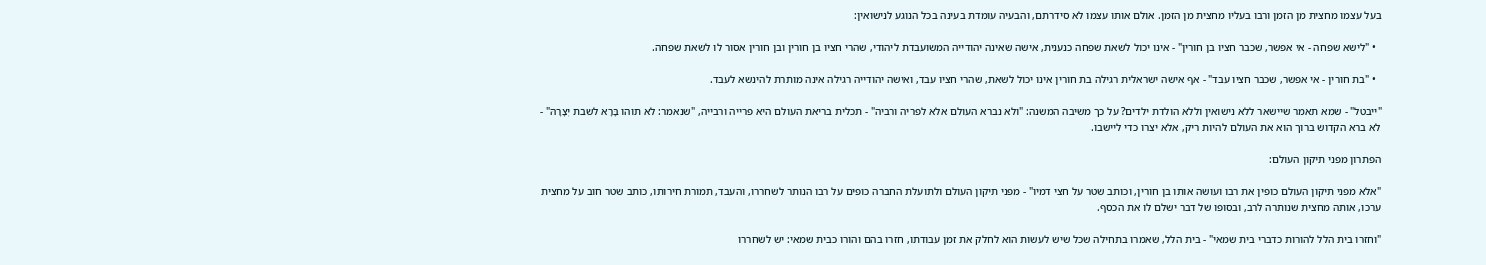בעל עצמו מחצית מן הזמן ורבו בעליו מחצית מן הזמן. אולם אותו עצמו לא סידרתם, והבעיה עומדת בעינה בכל הנוגע לנישואין:

  • "לישא שפחה - אי אפשר, שכבר חציו בן חורין" - אינו יכול לשאת שפחה כנענית, אישה שאינה יהודייה המשועבדת ליהודי, שהרי חציו בן חורין ובן חורין אסור לו לשאת שפחה.

  • "בת חורין - אי אפשר, שכבר חציו עבד" - אף אישה ישראלית רגילה בת חורין אינו יכול לשאת, שהרי חציו עבד, ואישה יהודייה רגילה אינה מותרת להינשא לעבד.

"ייבטל" - שמא תאמר שיישאר ללא נישואין וללא הולדת ילדים? על כך משיבה המשנה: "ולא נברא העולם אלא לפריה ורביה" - תכלית בריאת העולם היא פרייה ורבייה, "שנאמר: לא תוהו בָּרָא לשבת יְצָרָהּ" - לא ברא הקדוש ברוך הוא את העולם להיות ריק, אלא יצרו כדי ליישבו.

הפתרון מפני תיקון העולם:

"אלא מפני תיקון העולם כופין את רבו ועושה אותו בן חורין, וכותב שטר על חצי דמיו" - מפני תיקון העולם ולתועלת החברה כופים על רבו הנותר לשחררו, והעבד, תמורת חירותו, כותב שטר חוב על מחצית ערכו, אותה מחצית שנותרה לרב, ובסופו של דבר ישלם לו את הכסף.

"וחזרו בית הלל להורות כדברי בית שמאי" - בית הלל, שאמרו בתחילה שכל שיש לעשות הוא לחלק את זמן עבודתו, חזרו בהם והורו כבית שמאי: יש לשחררו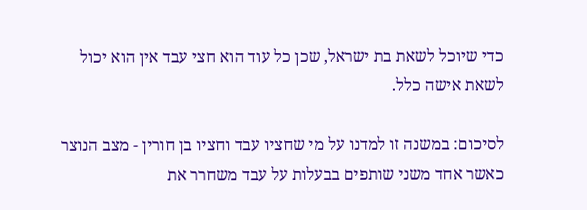כדי שיוכל לשאת בת ישראל, שכן כל עוד הוא חצי עבד אין הוא יכול לשאת אישה כלל.

לסיכום: במשנה זו למדנו על מי שחציו עבד וחציו בן חורין - מצב הנוצר כאשר אחד משני שותפים בבעלות על עבד משחרר את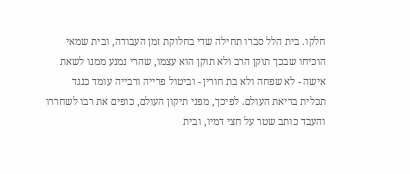חלקו. בית הלל סברו תחילה שדי בחלוקת זמן העבודה, ובית שמאי הוכיחו שבכך תוקן הרב ולא תוקן הוא עצמו, שהרי נמנע ממנו לשאת אישה - לא שפחה ולא בת חורין - וביטול פרייה ורבייה עומד כנגד תכלית בריאת העולם. לפיכך, מפני תיקון העולם, כופים את רבו לשחררו והעבד כותב שטר על חצי דמיו, ובית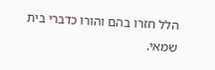הלל חזרו בהם והורו כדברי בית שמאי.